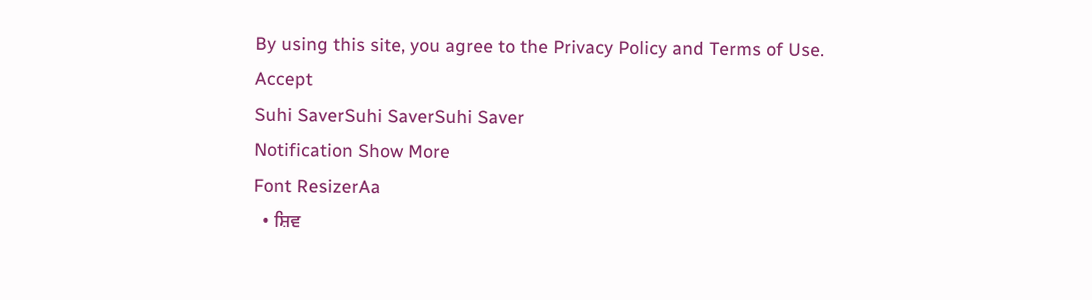By using this site, you agree to the Privacy Policy and Terms of Use.
Accept
Suhi SaverSuhi SaverSuhi Saver
Notification Show More
Font ResizerAa
  • ਸ਼ਿਵ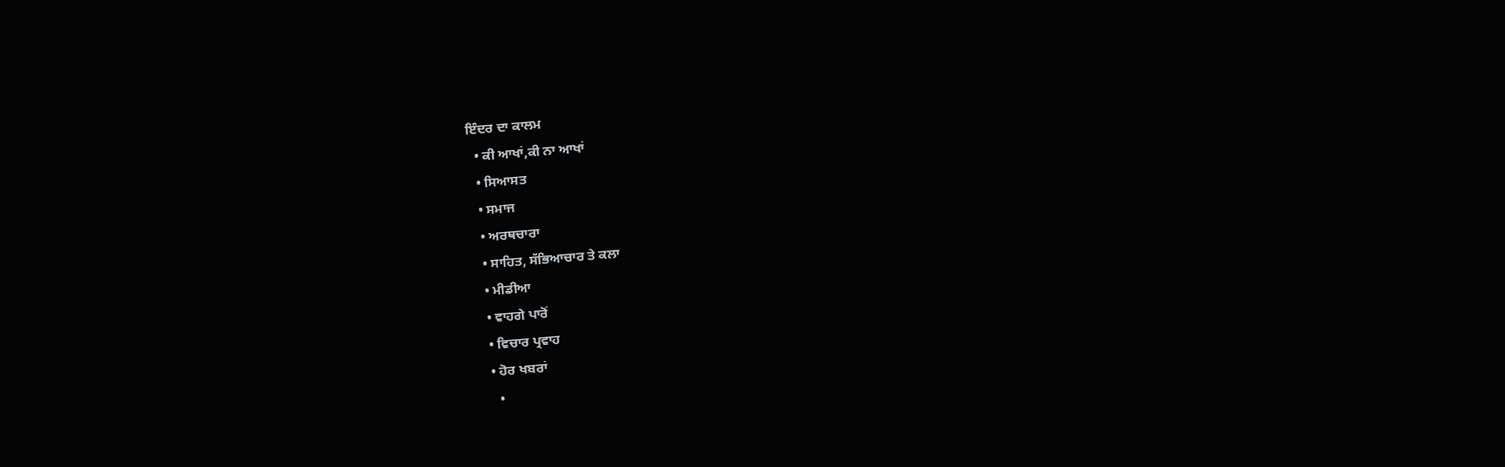ਇੰਦਰ ਦਾ ਕਾਲਮ
  • ਕੀ ਆਖਾਂ,ਕੀ ਨਾ ਆਖਾਂ
  • ਸਿਆਸਤ
  • ਸਮਾਜ
  • ਅਰਥਚਾਰਾ
  • ਸਾਹਿਤ, ਸੱਭਿਆਚਾਰ ਤੇ ਕਲਾ
  • ਮੀਡੀਆ
  • ਵਾਹਗੇ ਪਾਰੋਂ
  • ਵਿਚਾਰ ਪ੍ਰਵਾਹ
  • ਹੋਰ ਖਬਰਾਂ
    •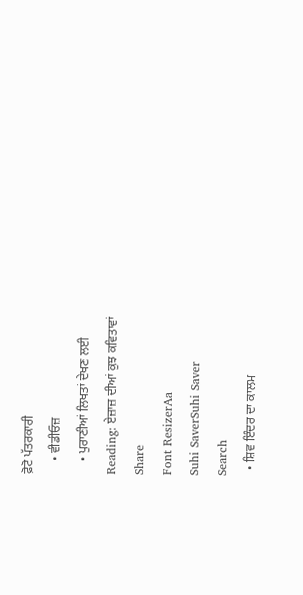ਫ਼ੋਟੋ ਪੱਤਰਕਾਰੀ
    • ਵੀਡੀਓਜ਼
    • ਪੁਰਾਣੀਆਂ ਲਿਖਤਾਂ ਦੇਖਣ ਲਈ
Reading: ਏਜ਼ਾਜ਼ ਦੀਆਂ ਕੁਝ ਕਵਿਤਾਵਾਂ
Share
Font ResizerAa
Suhi SaverSuhi Saver
Search
  • ਸ਼ਿਵ ਇੰਦਰ ਦਾ ਕਾਲਮ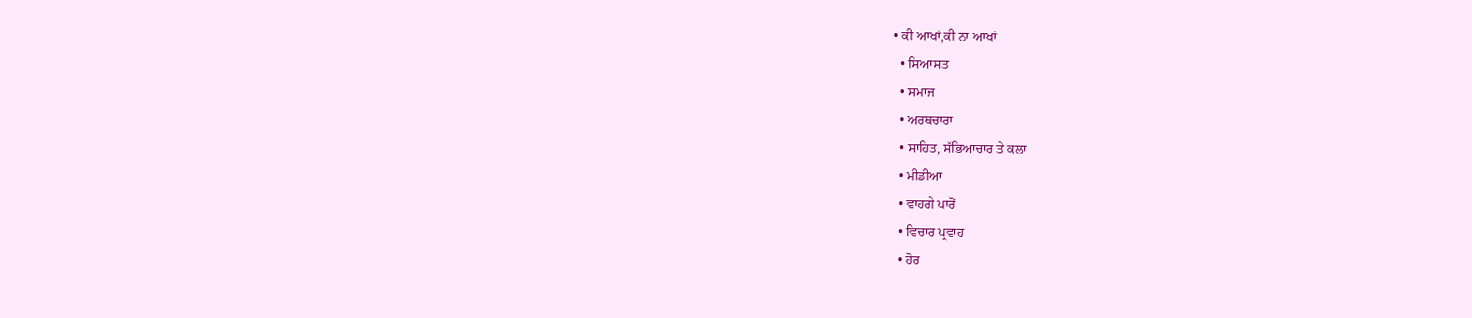• ਕੀ ਆਖਾਂ,ਕੀ ਨਾ ਆਖਾਂ
  • ਸਿਆਸਤ
  • ਸਮਾਜ
  • ਅਰਥਚਾਰਾ
  • ਸਾਹਿਤ, ਸੱਭਿਆਚਾਰ ਤੇ ਕਲਾ
  • ਮੀਡੀਆ
  • ਵਾਹਗੇ ਪਾਰੋਂ
  • ਵਿਚਾਰ ਪ੍ਰਵਾਹ
  • ਹੋਰ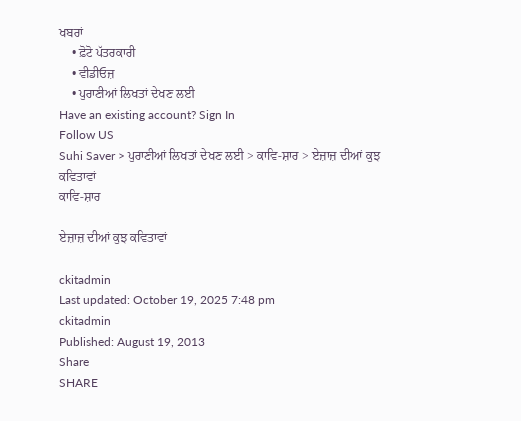ਖਬਰਾਂ
    • ਫ਼ੋਟੋ ਪੱਤਰਕਾਰੀ
    • ਵੀਡੀਓਜ਼
    • ਪੁਰਾਣੀਆਂ ਲਿਖਤਾਂ ਦੇਖਣ ਲਈ
Have an existing account? Sign In
Follow US
Suhi Saver > ਪੁਰਾਣੀਆਂ ਲਿਖਤਾਂ ਦੇਖਣ ਲਈ > ਕਾਵਿ-ਸ਼ਾਰ > ਏਜ਼ਾਜ਼ ਦੀਆਂ ਕੁਝ ਕਵਿਤਾਵਾਂ
ਕਾਵਿ-ਸ਼ਾਰ

ਏਜ਼ਾਜ਼ ਦੀਆਂ ਕੁਝ ਕਵਿਤਾਵਾਂ

ckitadmin
Last updated: October 19, 2025 7:48 pm
ckitadmin
Published: August 19, 2013
Share
SHARE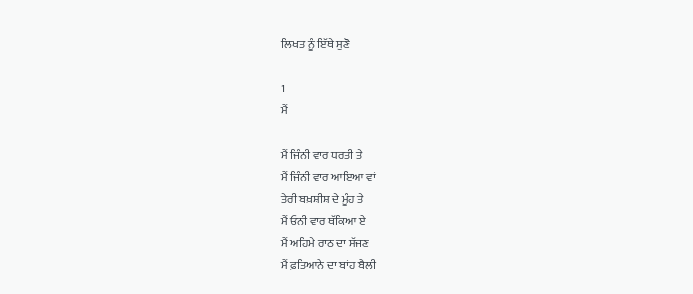ਲਿਖਤ ਨੂੰ ਇੱਥੇ ਸੁਣੋ

1
ਮੈਂ

ਮੈਂ ਜਿੰਨੀ ਵਾਰ ਧਰਤੀ ਤੇ
ਮੈਂ ਜਿੰਨੀ ਵਾਰ ਆਇਆ ਵਾਂ
ਤੇਰੀ ਬਖ਼ਸ਼ੀਸ਼ ਦੇ ਮੂੰਹ ਤੇ
ਮੈਂ ਓਨੀ ਵਾਰ ਥੱਕਿਆ ਏ
ਮੈਂ ਅਹਿਮੇ ਰਾਠ ਦਾ ਸੱਜਣ
ਮੈਂ ਫ਼ਤਿਆਨੇ ਦਾ ਬਾਂਹ ਬੈਲੀ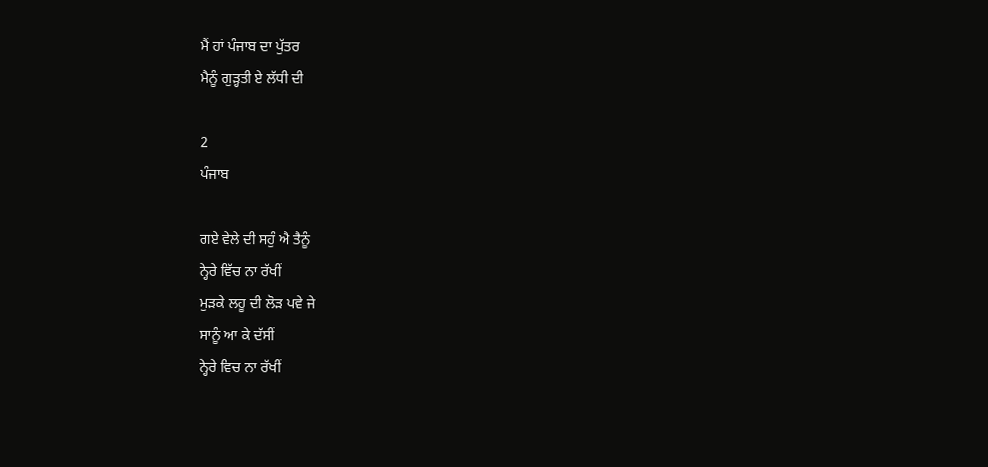ਮੈਂ ਹਾਂ ਪੰਜਾਬ ਦਾ ਪੁੱਤਰ
ਮੈਨੂੰ ਗੁੜ੍ਹਤੀ ਏ ਲੱਧੀ ਦੀ

2
ਪੰਜਾਬ

ਗਏ ਵੇਲੇ ਦੀ ਸਹੁੰ ਐ ਤੈਨੂੰ
ਨ੍ਹੇਰੇ ਵਿੱਚ ਨਾ ਰੱਖੀਂ
ਮੁੜਕੇ ਲਹੂ ਦੀ ਲੋੜ ਪਵੇ ਜੇ
ਸਾਨੂੰ ਆ ਕੇ ਦੱਸੀਂ
ਨ੍ਹੇਰੇ ਵਿਚ ਨਾ ਰੱਖੀਂ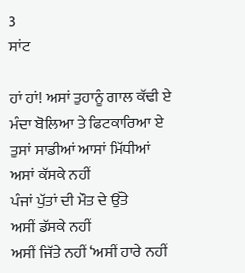3
ਸਾਂਟ

ਹਾਂ ਹਾਂ! ਅਸਾਂ ਤੁਹਾਨੂੰ ਗਾਲ ਕੱਢੀ ਏ
ਮੰਦਾ ਬੋਲਿਆ ਤੇ ਫਿਟਕਾਰਿਆ ਏ
ਤੁਸਾਂ ਸਾਡੀਆਂ ਆਸਾਂ ਮਿੱਧੀਆਂ
ਅਸਾਂ ਕੱਸਕੇ ਨਹੀਂ
ਪੰਜਾਂ ਪੁੱਤਾਂ ਦੀ ਮੌਤ ਦੇ ਉੱਤੇ
ਅਸੀਂ ਡੱਸਕੇ ਨਹੀਂ
ਅਸੀਂ ਜਿੱਤੇ ਨਹੀਂ ‘ਅਸੀਂ ਹਾਰੇ ਨਹੀਂ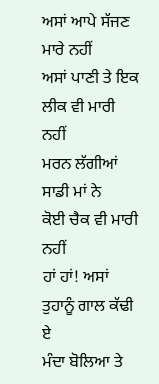ਅਸਾਂ ਆਪੇ ਸੱਜਣ ਮਾਰੇ ਨਹੀਂ
ਅਸਾਂ ਪਾਣੀ ਤੇ ਇਕ
ਲੀਕ ਵੀ ਮਾਰੀ ਨਹੀਂ
ਮਰਨ ਲੱਗੀਆਂ ਸਾਡੀ ਮਾਂ ਨੇ
ਕੋਈ ਚੈਕ ਵੀ ਮਾਰੀ ਨਹੀਂ
ਹਾਂ ਹਾਂ! ਅਸਾਂ ਤੁਹਾਨੂੰ ਗਾਲ ਕੱਢੀ ਏ
ਮੰਦਾ ਬੋਲਿਆ ਤੇ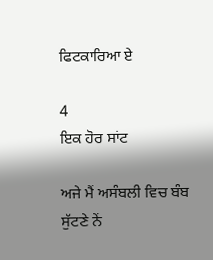ਫਿਟਕਾਰਿਆ ਏ

4
ਇਕ ਹੋਰ ਸਾਂਟ

ਅਜੇ ਮੈਂ ਅਸੰਬਲੀ ਵਿਚ ਬੰਬ ਸੁੱਟਣੇ ਨੇਂ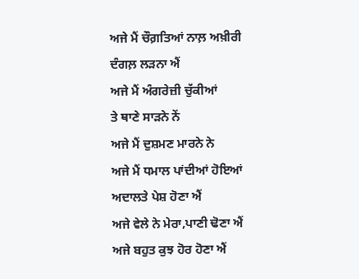ਅਜੇ ਮੈਂ ਚੌਗ਼ਤਿਆਂ ਨਾਲ਼ ਅਖ਼ੀਰੀ ਦੰਗਲ਼ ਲੜਨਾ ਐਂ
ਅਜੇ ਮੈਂ ਅੰਗਰੇਜ਼ੀ ਚੁੱਕੀਆਂ
ਤੇ ਥਾਣੇ ਸਾੜਨੇ ਨੇਂ
ਅਜੇ ਮੈਂ ਦੁਸ਼ਮਣ ਮਾਰਨੇ ਨੇ
ਅਜੇ ਮੈਂ ਧਮਾਲ ਪਾਂਦੀਆਂ ਹੋਇਆਂ
ਅਦਾਲਤੇ ਪੇਸ਼ ਹੋਣਾ ਐਂ
ਅਜੇ ਵੇਲੇ ਨੇ ਮੇਰਾ,ਪਾਣੀ ਢੋਣਾ ਐਂ
ਅਜੇ ਬਹੁਤ ਕੁਝ ਹੋਰ ਹੋਣਾ ਐਂ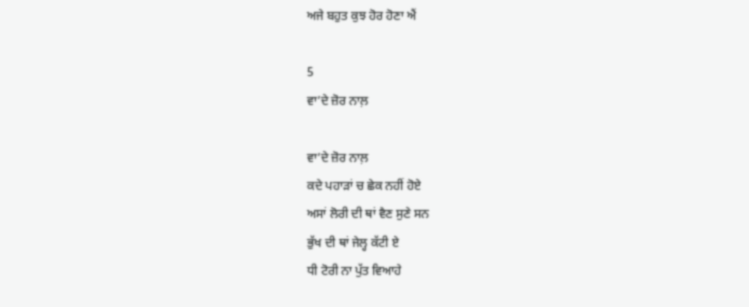ਅਜੇ ਬਹੁਤ ਕੁਝ ਹੋਰ ਹੋਣਾ ਐਂ

5
ਵਾ’ਦੇ ਜ਼ੋਰ ਨਾਲ਼

ਵਾ’ਦੇ ਜ਼ੋਰ ਨਾਲ਼
ਕਦੇ ਪਹਾੜਾਂ ਚ ਛੇਕ ਨਹੀਂ ਹੋਏ
ਅਸਾਂ ਲੋਰੀ ਦੀ ਥਾਂ ਵੈਣ ਸੁਣੇ ਸਨ
ਭੁੱਖ ਦੀ ਥਾਂ ਜੇਲ੍ਹ ਕੱਟੀ ਏ
ਧੀ ਟੋਰੀ ਨਾ ਪੁੱਤ ਵਿਆਹੇ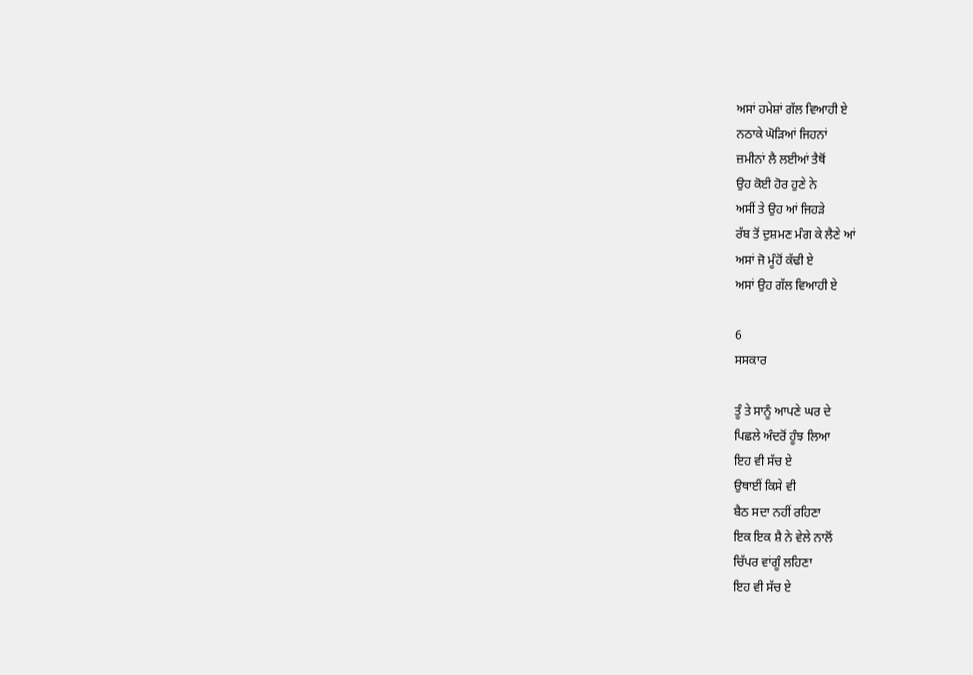ਅਸਾਂ ਹਮੇਸ਼ਾਂ ਗੱਲ ਵਿਆਹੀ ਏ
ਨਠਾਕੇ ਘੋੜਿਆਂ ਜਿਹਨਾਂ
ਜ਼ਮੀਨਾਂ ਲੈ ਲਈਆਂ ਤੈਥੋਂ
ਉਹ ਕੋਈ ਹੋਰ ਹੁਣੇ ਨੇ
ਅਸੀਂ ਤੇ ਉਹ ਆਂ ਜਿਹੜੇ
ਰੱਬ ਤੋਂ ਦੁਸ਼ਮਣ ਮੰਗ ਕੇ ਲੈਣੇ ਆਂ
ਅਸਾਂ ਜੋ ਮੂੰਹੋਂ ਕੱਢੀ ਏ
ਅਸਾਂ ਉਹ ਗੱਲ ਵਿਆਹੀ ਏ

6
ਸਸਕਾਰ

ਤੂੰ ਤੇ ਸਾਨੂੰ ਆਪਣੇ ਘਰ ਦੇ
ਪਿਛਲੇ ਅੰਦਰੋਂ ਹੂੰਝ ਲਿਆ
ਇਹ ਵੀ ਸੱਚ ਏ
ਉਥਾਈਂ ਕਿਸੇ ਵੀ
ਬੈਠ ਸਦਾ ਨਹੀਂ ਰਹਿਣਾ
ਇਕ ਇਕ ਸ਼ੈ ਨੇ ਵੇਲੇ ਨਾਲੋਂ
ਚਿੱਪਰ ਵਾਂਗੂੰ ਲਹਿਣਾ
ਇਹ ਵੀ ਸੱਚ ਏ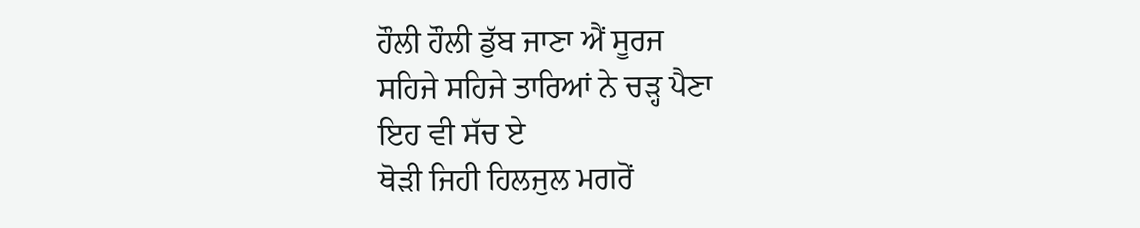ਹੌਲੀ ਹੌਲੀ ਡੁੱਬ ਜਾਣਾ ਐਂ ਸੂਰਜ
ਸਹਿਜੇ ਸਹਿਜੇ ਤਾਰਿਆਂ ਨੇ ਚੜ੍ਹ ਪੈਣਾ
ਇਹ ਵੀ ਸੱਚ ਏ
ਥੋੜੀ ਜਿਹੀ ਹਿਲਜੁਲ ਮਗਰੋਂ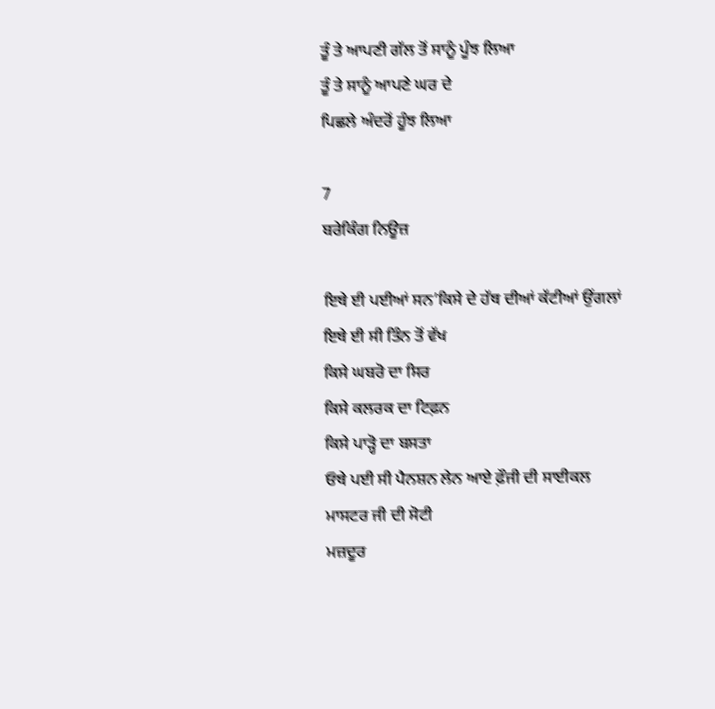ਤੂੰ ਤੇ ਆਪਣੀ ਗੱਲ ਤੋਂ ਸਾਨੂੰ ਪੂੰਝ ਲਿਆ
ਤੂੰ ਤੇ ਸਾਨੂੰ ਆਪਣੇ ਘਰ ਦੇ
ਪਿਛਲੇ ਅੰਦਰੋਂ ਹੂੰਝ ਲਿਆ

7
ਬਰੇਕਿੰਗ ਨਿਊਜ਼

ਇਥੇ ਈ ਪਈਆਂ ਸਨ’ਕਿਸੇ ਦੇ ਹੱਥ ਦੀਆਂ ਕੱਟੀਆਂ ਉਂਗਲਾਂ
ਇਥੇ ਈ ਸੀ ਤਿੰਨ ਤੋਂ ਵੱਖ
ਕਿਸੇ ਘਬਰੋ ਦਾ ਸਿਰ
ਕਿਸੇ ਕਲਰਕ ਦਾ ਟਿਫ਼ਨ
ਕਿਸੇ ਪਾੜ੍ਹੋ ਦਾ ਬਸਤਾ
ਓਥੇ ਪਈ ਸੀ ਪੈਨਸ਼ਨ ਲੇਨ ਆਏ ਫ਼ੌਜੀ ਦੀ ਸਾਈਕਲ
ਮਾਸਟਰ ਜੀ ਦੀ ਸੋਟੀ
ਮਜ਼ਦੂਰ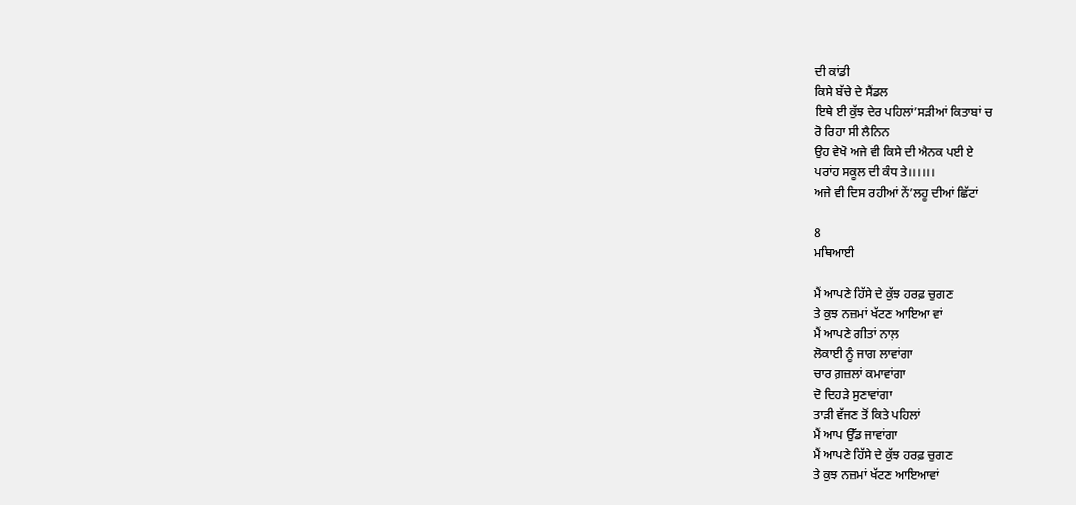ਦੀ ਕਾਂਡੀ
ਕਿਸੇ ਬੱਚੇ ਦੇ ਸੈਂਡਲ
ਇਥੇ ਈ ਕੁੱਝ ਦੇਰ ਪਹਿਲਾਂ’ਸੜੀਆਂ ਕਿਤਾਬਾਂ ਚ
ਰੋ ਰਿਹਾ ਸੀ ਲੈਨਿਨ
ਉਹ ਵੇਖੋ ਅਜੇ ਵੀ ਕਿਸੇ ਦੀ ਐਨਕ ਪਈ ਏ
ਪਰਾਂਹ ਸਕੂਲ ਦੀ ਕੰਧ ਤੇ।।।।।।
ਅਜੇ ਵੀ ਦਿਸ ਰਹੀਆਂ ਨੇਂ’ਲਹੂ ਦੀਆਂ ਛਿੱਟਾਂ

8
ਮਥਿਆਈ

ਮੈਂ ਆਪਣੇ ਹਿੱਸੇ ਦੇ ਕੁੱਝ ਹਰਫ਼ ਚੁਗਣ
ਤੇ ਕੁਝ ਨਜ਼ਮਾਂ ਖੱਟਣ ਆਇਆ ਵਾਂ
ਮੈਂ ਆਪਣੇ ਗੀਤਾਂ ਨਾਲ਼
ਲੋਕਾਈ ਨੂੰ ਜਾਗ ਲਾਵਾਂਗਾ
ਚਾਰ ਗ਼ਜ਼ਲਾਂ ਕਮਾਵਾਂਗਾ
ਦੋ ਦਿਹੜੇ ਸੁਣਾਵਾਂਗਾ
ਤਾੜੀ ਵੱਜਣ ਤੋਂ ਕਿਤੇ ਪਹਿਲਾਂ
ਮੈਂ ਆਪ ਉੱਡ ਜਾਵਾਂਗਾ
ਮੈਂ ਆਪਣੇ ਹਿੱਸੇ ਦੇ ਕੁੱਝ ਹਰਫ਼ ਚੁਗਣ
ਤੇ ਕੁਝ ਨਜ਼ਮਾਂ ਖੱਟਣ ਆਇਆਵਾਂ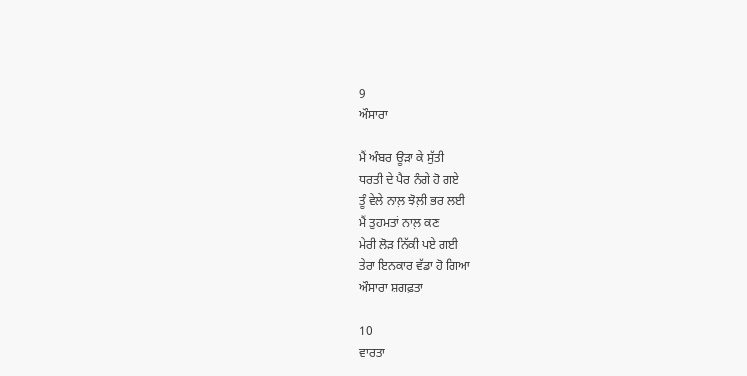9
ਔਸਾਰਾ

ਮੈਂ ਅੰਬਰ ਊੜਾ ਕੇ ਸੁੱਤੀ
ਧਰਤੀ ਦੇ ਪੈਰ ਨੰਗੇ ਹੋ ਗਏ
ਤੂੰ ਵੇਲੇ ਨਾਲ਼ ਝੋਲ਼ੀ ਭਰ ਲਈ
ਮੈਂ ਤੁਹਮਤਾਂ ਨਾਲ਼ ਕਣ
ਮੇਰੀ ਲੋੜ ਨਿੱਕੀ ਪਏ ਗਈ
ਤੇਰਾ ਇਨਕਾਰ ਵੱਡਾ ਹੋ ਗਿਆ
ਔਸਾਰਾ ਸ਼ਗਫ਼ਤਾ

10
ਵਾਰਤਾ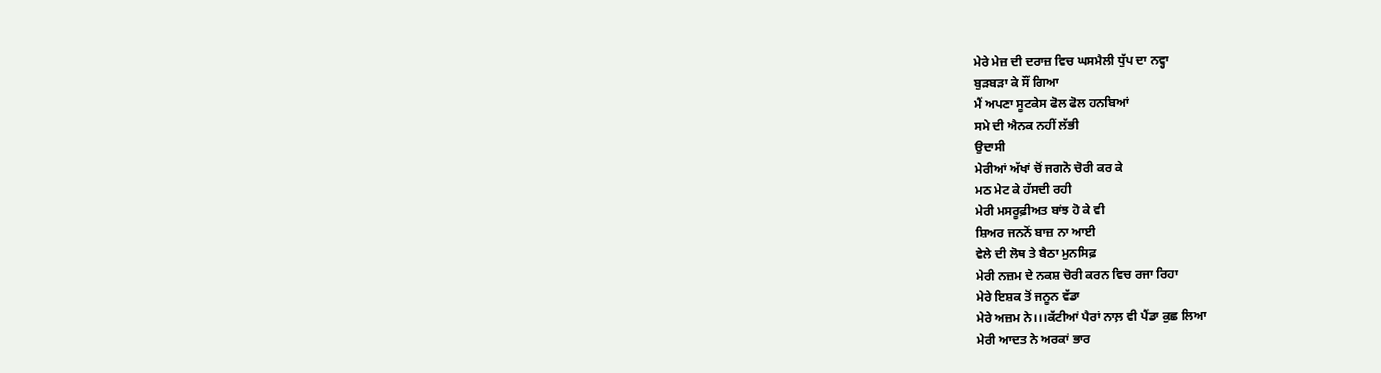ਮੇਰੇ ਮੇਜ਼ ਦੀ ਦਰਾਜ਼ ਵਿਚ ਘਸਮੈਲੀ ਧੁੱਪ ਦਾ ਨਵ੍ਹਾ
ਬੁੜਬੜਾ ਕੇ ਸੌਂ ਗਿਆ
ਮੈਂ ਅਪਣਾ ਸੂਟਕੇਸ ਫੋਲ ਫੋਲ ਹਨਬਿਆਂ
ਸਮੇ ਦੀ ਐਨਕ ਨਹੀਂ ਲੱਭੀ
ਉਦਾਸੀ
ਮੇਰੀਆਂ ਅੱਖਾਂ ਚੋਂ ਜਗਨੋ ਚੋਰੀ ਕਰ ਕੇ
ਮਠ ਮੇਟ ਕੇ ਹੱਸਦੀ ਰਹੀ
ਮੇਰੀ ਮਸਰੂਫ਼ੀਅਤ ਬਾਂਝ ਹੋ ਕੇ ਵੀ
ਸ਼ਿਅਰ ਜਨਨੋਂ ਬਾਜ਼ ਨਾ ਆਈ
ਵੇਲੇ ਦੀ ਲੋਥ ਤੇ ਬੈਠਾ ਮੁਨਸਿਫ਼
ਮੇਰੀ ਨਜ਼ਮ ਦੇ ਨਕਸ਼ ਚੋਰੀ ਕਰਨ ਵਿਚ ਰਜਾ ਰਿਹਾ
ਮੇਰੇ ਇਸ਼ਕ ਤੋਂ ਜਨੂਨ ਵੱਡਾ
ਮੇਰੇ ਅਜ਼ਮ ਨੇ।।।ਕੱਟੀਆਂ ਪੈਰਾਂ ਨਾਲ਼ ਵੀ ਪੈਂਡਾ ਕੁਛ ਲਿਆ
ਮੇਰੀ ਆਦਤ ਨੇ ਅਰਕਾਂ ਭਾਰ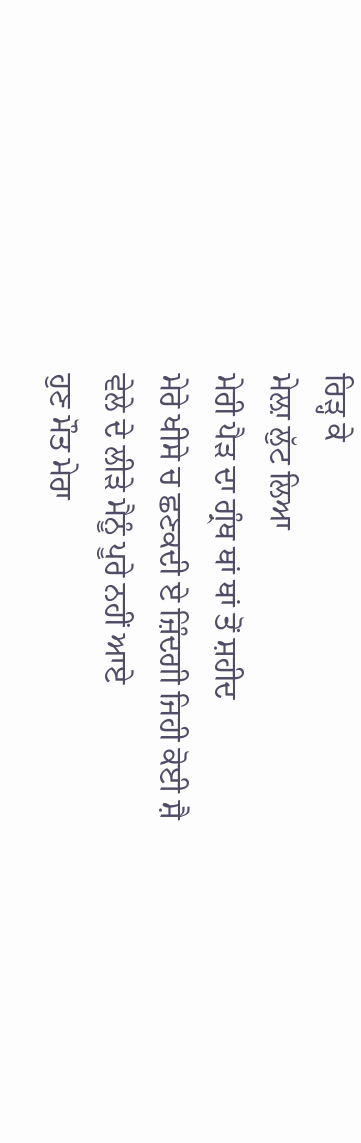ਰਿੜ੍ਹ ਕੇ
ਮੇਲ਼ਾ ਲੁੱਟ ਲਿਆ
ਮੇਰੀ ਪੈੜ ਦਾ ਗ੍ਰੰਥ ਥਾਂ ਥਾਂ ਤੋਂ ਸ਼ਹੀਦ
ਮੇਰੇ ਖੀਸੇ ਚ ਛਣਕਦੀ ਏ ਜ਼ਿੰਦਗੀ ਜਿਹੀ ਕੋਈ ਸ਼ੈ
ਵੇਲੇ ਦੇ ਲੀੜੇ ਮੈਨੂੰ ਪੂਰੇ ਨਹੀਂ ਆਏ
ਹੁਣ ਮੌਤ ਮੇਰਾ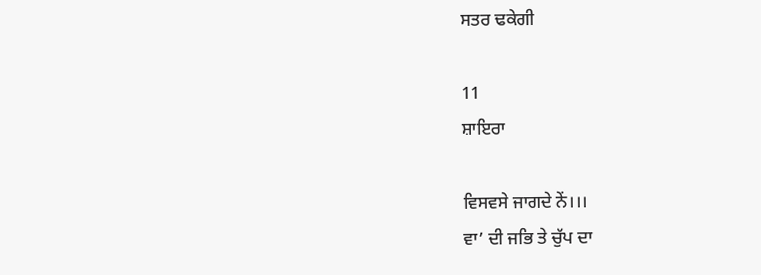ਸਤਰ ਢਕੇਗੀ

11
ਸ਼ਾਇਰਾ

ਵਿਸਵਸੇ ਜਾਗਦੇ ਨੇਂ।।।
ਵਾ’ ਦੀ ਜਭਿ ਤੇ ਚੁੱਪ ਦਾ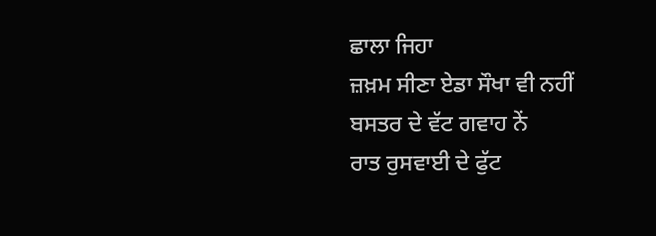ਛਾਲਾ ਜਿਹਾ
ਜ਼ਖ਼ਮ ਸੀਣਾ ਏਡਾ ਸੌਖਾ ਵੀ ਨਹੀਂ
ਬਸਤਰ ਦੇ ਵੱਟ ਗਵਾਹ ਨੇਂ
ਰਾਤ ਰੁਸਵਾਈ ਦੇ ਫੁੱਟ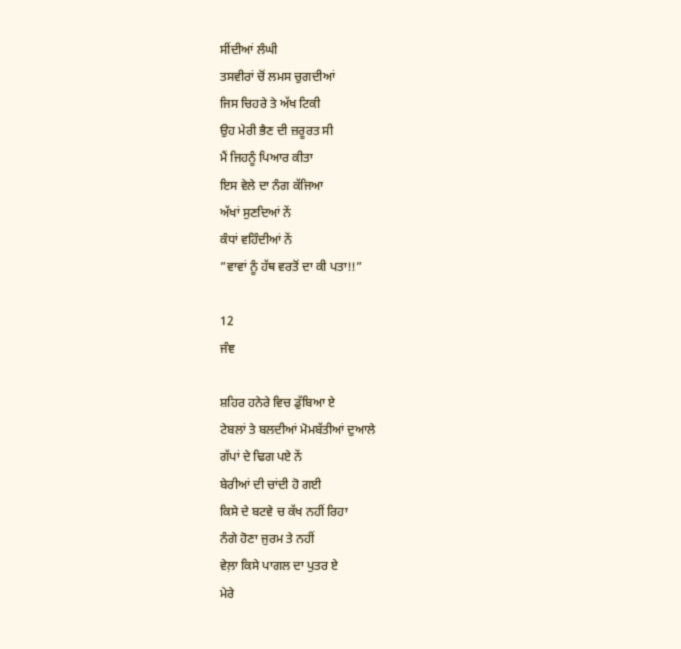ਸੀਂਦੀਆਂ ਲੰਘੀ
ਤਸਵੀਰਾਂ ਚੋਂ ਲਮਸ ਚੁਗਦੀਆਂ
ਜਿਸ ਚਿਹਰੇ ਤੇ ਅੱਖ ਟਿਕੀ
ਉਹ ਮੇਰੀ ਭੈਣ ਦੀ ਜ਼ਰੂਰਤ ਸੀ
ਮੈਂ ਜਿਹਨੂੰ ਪਿਆਰ ਕੀਤਾ
ਇਸ ਵੇਲੇ ਦਾ ਨੰਗ ਕੱਜਿਆ
ਅੱਖਾਂ ਸੁਣਦਿਆਂ ਨੇਂ
ਕੰਧਾਂ ਵਹਿੰਦੀਆਂ ਨੇਂ
”ਵਾਵਾਂ ਨੂੰ ਹੱਥ ਵਰਤੋਂ ਦਾ ਕੀ ਪਤਾ!!”

12
ਜੰਞ

ਸ਼ਹਿਰ ਹਨੇਰੇ ਵਿਚ ਡੁੱਬਿਆ ਏ
ਟੇਬਲਾਂ ਤੇ ਬਲਦੀਆਂ ਮੋਮਬੱਤੀਆਂ ਦੁਆਲੇ
ਗੱਪਾਂ ਦੇ ਢਿਗ ਪਏ ਨੇਂ
ਬੇਰੀਆਂ ਦੀ ਚਾਂਦੀ ਹੋ ਗਈ
ਕਿਸੇ ਦੇ ਬਟਵੇ ਚ ਕੱਖ ਨਹੀਂ ਰਿਹਾ
ਨੰਗੇ ਹੋਣਾ ਜੁਰਮ ਤੇ ਨਹੀਂ
ਵੇਲ਼ਾ ਕਿਸੇ ਪਾਗਲ ਦਾ ਪੁਤਰ ਏ
ਮੇਰੇ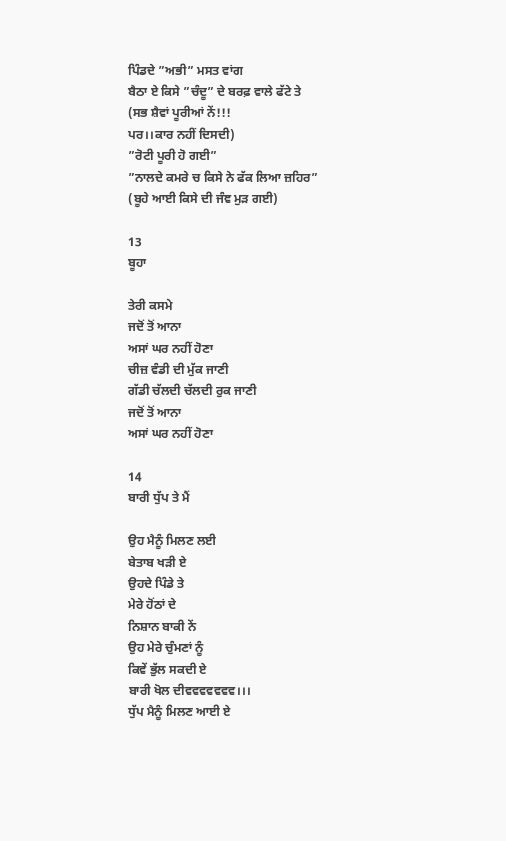ਪਿੰਡਦੇ ”ਅਭੀ” ਮਸਤ ਵਾਂਗ
ਬੈਠਾ ਏ ਕਿਸੇ ”ਚੰਦੂ” ਦੇ ਬਰਫ਼ ਵਾਲੇ ਫੱਟੇ ਤੇ
(ਸਭ ਸ਼ੈਵਾਂ ਪੂਰੀਆਂ ਨੇਂ!!!
ਪਰ।।ਕਾਰ ਨਹੀਂ ਦਿਸਦੀ)
”ਰੋਟੀ ਪੂਰੀ ਹੋ ਗਈ”
”ਨਾਲਦੇ ਕਮਰੇ ਚ ਕਿਸੇ ਨੇ ਫੱਕ ਲਿਆ ਜ਼ਹਿਰ”
(ਬੂਹੇ ਆਈ ਕਿਸੇ ਦੀ ਜੰਞ ਮੁੜ ਗਈ)

13
ਬੂਹਾ

ਤੇਰੀ ਕਸਮੇ
ਜਦੋਂ ਤੋਂ ਆਨਾ
ਅਸਾਂ ਘਰ ਨਹੀਂ ਹੋਣਾ
ਚੀਜ਼ ਵੰਡੀ ਦੀ ਮੁੱਕ ਜਾਣੀ
ਗੱਡੀ ਚੱਲਦੀ ਚੱਲਦੀ ਰੁਕ ਜਾਣੀ
ਜਦੋਂ ਤੋਂ ਆਨਾ
ਅਸਾਂ ਘਰ ਨਹੀਂ ਹੋਣਾ

14
ਬਾਰੀ ਧੁੱਪ ਤੇ ਮੈਂ

ਉਹ ਮੈਨੂੰ ਮਿਲਣ ਲਈ
ਬੇਤਾਬ ਖੜੀ ਏ
ਉਹਦੇ ਪਿੰਡੇ ਤੇ
ਮੇਰੇ ਹੋਂਠਾਂ ਦੇ
ਨਿਸ਼ਾਨ ਬਾਕੀ ਨੇਂ
ਉਹ ਮੇਰੇ ਚੁੰਮਣਾਂ ਨੂੰ
ਕਿਵੇਂ ਭੁੱਲ ਸਕਦੀ ਏ
ਬਾਰੀ ਖੋਲ ਦੀਵਵਵਵਵਵਵ।।।
ਧੁੱਪ ਮੈਨੂੰ ਮਿਲਣ ਆਈ ਏ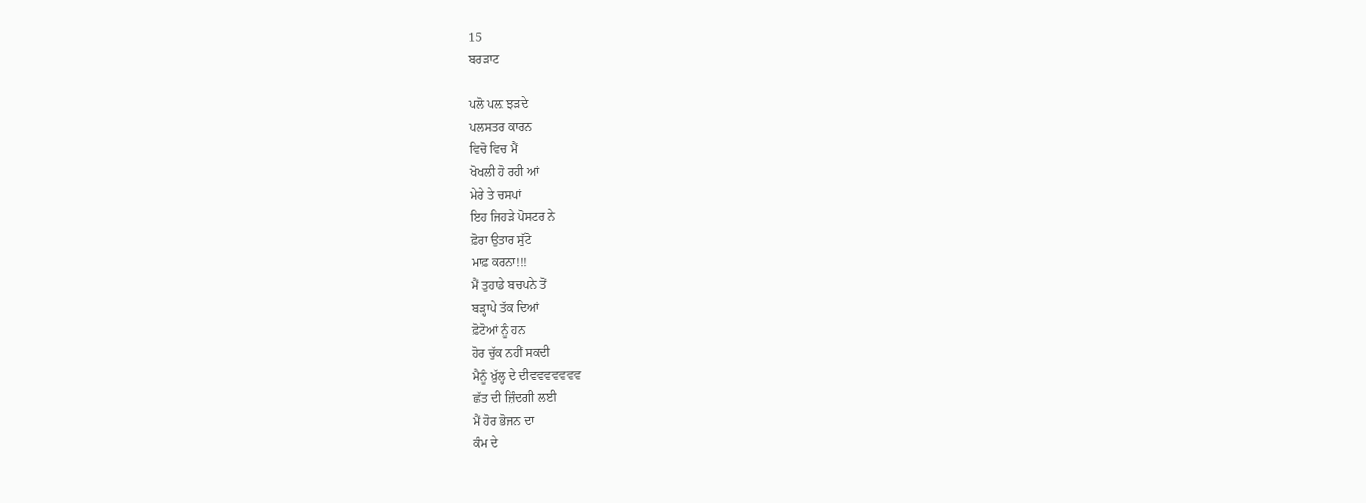15
ਬਰੜਾਟ

ਪਲੋ ਪਲ਼ ਝੜਦੇ
ਪਲਸਤਰ ਕਾਰਨ
ਵਿਚੋ ਵਿਚ ਮੈਂ
ਖੋਖਲੀ ਹੋ ਰਹੀ ਆਂ
ਮੇਰੇ ਤੇ ਚਸਪਾਂ
ਇਹ ਜਿਹੜੇ ਪੋਸਟਰ ਨੇ
ਫ਼ੋਰਾ ਉਤਾਰ ਸੁੱਟੋ
ਮਾਫ਼ ਕਰਨਾ!!!
ਮੈਂ ਤੁਹਾਡੇ ਬਚਪਨੇ ਤੋਂ
ਬੜ੍ਹਾਪੇ ਤੱਕ ਦਿਆਂ
ਫ਼ੋਟੋਆਂ ਨੂੰ ਹਨ
ਹੋਰ ਚੁੱਕ ਨਹੀਂ ਸਕਦੀ
ਮੈਨੂੰ ਖ਼ੁੱਲ੍ਹ ਦੇ ਦੀਵਵਵਵਵਵਵ
ਛੱਤ ਦੀ ਜ਼ਿੰਦਗੀ ਲਈ
ਮੈਂ ਹੋਰ ਭੋਜਨ ਦਾ
ਕੰਮ ਦੇ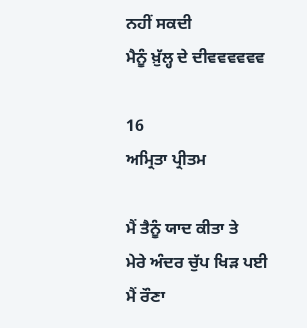ਨਹੀਂ ਸਕਦੀ
ਮੈਨੂੰ ਖ਼ੁੱਲ੍ਹ ਦੇ ਦੀਵਵਵਵਵਵ

16
ਅਮ੍ਰਿਤਾ ਪ੍ਰੀਤਮ

ਮੈਂ ਤੈਨੂੰ ਯਾਦ ਕੀਤਾ ਤੇ
ਮੇਰੇ ਅੰਦਰ ਚੁੱਪ ਖਿੜ ਪਈ
ਮੈਂ ਰੌਣਾ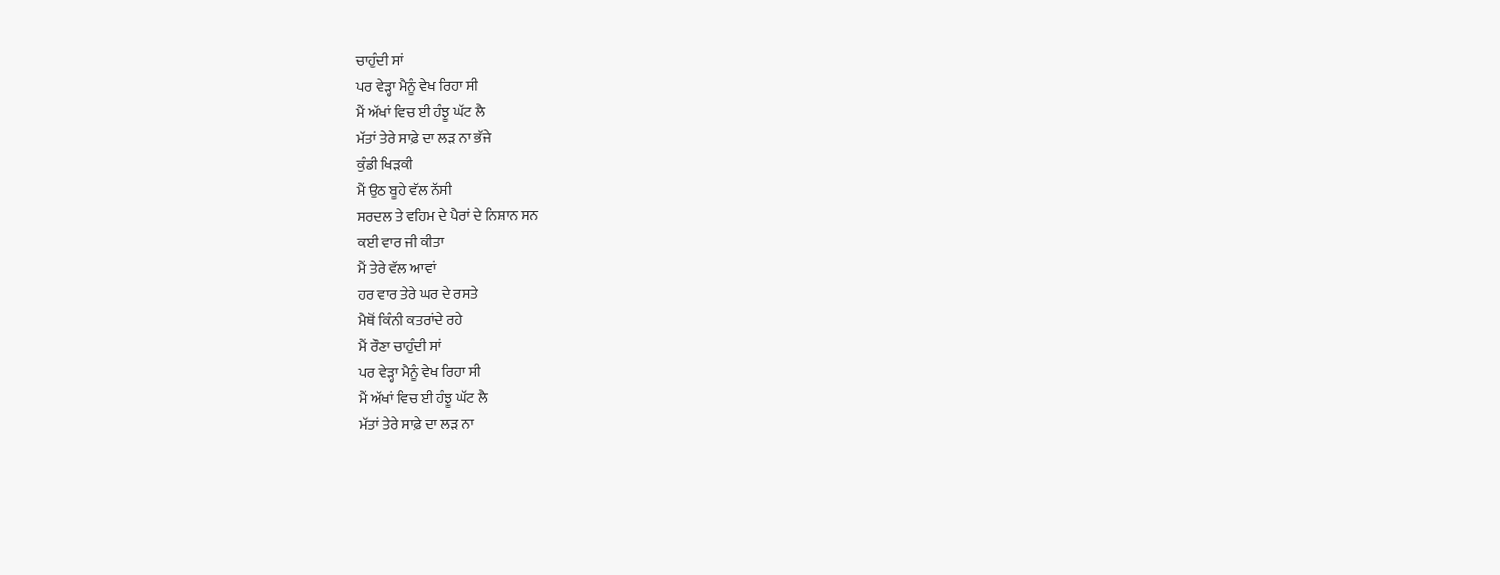ਚਾਹੁੰਦੀ ਸਾਂ
ਪਰ ਵੇੜ੍ਹਾ ਮੈਨੂੰ ਵੇਖ ਰਿਹਾ ਸੀ
ਮੈਂ ਅੱਖਾਂ ਵਿਚ ਈ ਹੰਝੂ ਘੱਟ ਲੈ
ਮੱਤਾਂ ਤੇਰੇ ਸਾਫ਼ੇ ਦਾ ਲੜ ਨਾ ਭੱਜੇ
ਕੁੰਡੀ ਖਿੜਕੀ
ਮੈਂ ਉਠ ਬੂਹੇ ਵੱਲ ਨੱਸੀ
ਸਰਦਲ ਤੇ ਵਹਿਮ ਦੇ ਪੈਰਾਂ ਦੇ ਨਿਸ਼ਾਨ ਸਨ
ਕਈ ਵਾਰ ਜੀ ਕੀਤਾ
ਮੈਂ ਤੇਰੇ ਵੱਲ ਆਵਾਂ
ਹਰ ਵਾਰ ਤੇਰੇ ਘਰ ਦੇ ਰਸਤੇ
ਮੈਥੋਂ ਕਿੰਨੀ ਕਤਰਾਂਦੇ ਰਹੇ
ਮੈਂ ਰੌਣਾ ਚਾਹੁੰਦੀ ਸਾਂ
ਪਰ ਵੇੜ੍ਹਾ ਮੈਨੂੰ ਵੇਖ ਰਿਹਾ ਸੀ
ਮੈਂ ਅੱਖਾਂ ਵਿਚ ਈ ਹੰਝੂ ਘੱਟ ਲੈ
ਮੱਤਾਂ ਤੇਰੇ ਸਾਫ਼ੇ ਦਾ ਲੜ ਨਾ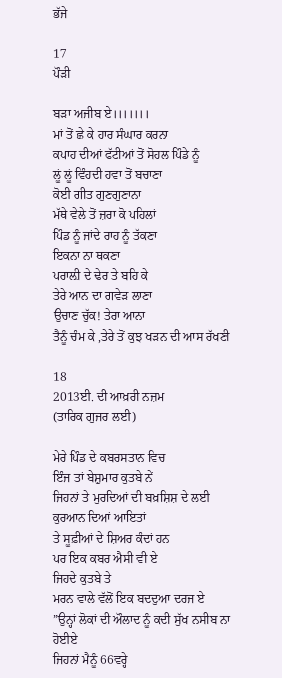ਭੱਜੇ

17
ਪੌੜੀ

ਬੜਾ ਅਜੀਬ ਏ।।।।।।।
ਮਾਂ ਤੋਂ ਛੇ ਕੇ ਹਾਰ ਸੰਘਾਰ ਕਰਨਾ
ਕਪਾਹ ਦੀਆਂ ਫੱਟੀਆਂ ਤੋਂ ਸੋਹਲ ਪਿੰਡੇ ਨੂੰ
ਲੂਂ ਲੂਂ ਵਿੰਹਦੀ ਹਵਾ ਤੋਂ ਬਚਾਣਾ
ਕੋਈ ਗੀਤ ਗੁਣਗੁਣਾਨਾ
ਮੱਥੇ ਵੇਲੇ ਤੋਂ ਜ਼ਰਾ ਕੋ ਪਹਿਲਾਂ
ਪਿੰਡ ਨੂੰ ਜਾਂਦੇ ਰਾਹ ਨੂੰ ਤੱਕਣਾ
ਇਕਨਾ ਨਾ ਥਕਣਾ
ਪਰਾਲ਼ੀ ਦੇ ਢੇਰ ਤੇ ਬਹਿ ਕੇ
ਤੇਰੇ ਆਨ ਦਾ ਗਵੇੜ ਲਾਣਾ
ਉਚਾਣ ਚੁੱਕ! ਤੇਰਾ ਆਨਾ
ਤੈਨੂੰ ਚੰਮ ਕੇ ,ਤੇਰੇ ਤੋਂ ਕੁਝ ਖੜਨ ਦੀ ਆਸ ਰੱਖਣੀ

18
2013ਈ. ਦੀ ਆਖ਼ਰੀ ਨਜ਼ਮ
(ਤਾਰਿਕ ਗੁਜਰ ਲਈ)

ਮੇਰੇ ਪਿੰਡ ਦੇ ਕਬਰਸਤਾਨ ਵਿਚ
ਇੰਜ ਤਾਂ ਬੇਸ਼ੁਮਾਰ ਕੁਤਬੇ ਨੇਂ
ਜਿਹਨਾਂ ਤੇ ਮੁਰਦਿਆਂ ਦੀ ਬਖ਼ਸ਼ਿਸ਼ ਦੇ ਲਈ
ਕੁਰਆਨ ਦਿਆਂ ਆਇਤਾਂ
ਤੇ ਸੂਫ਼ੀਆਂ ਦੇ ਸ਼ਿਅਰ ਕੰਦਾਂ ਹਨ
ਪਰ ਇਕ ਕਬਰ ਐਸੀ ਵੀ ਏ
ਜਿਹਦੇ ਕੁਤਬੇ ਤੇ
ਮਰਨ ਵਾਲੇ ਵੱਲੋਂ ਇਕ ਬਦਦੁਆ ਦਰਜ ਏ
”ਉਨ੍ਹਾਂ ਲੋਕਾਂ ਦੀ ਔਲਾਦ ਨੂੰ ਕਦੀ ਸੁੱਖ ਨਸੀਬ ਨਾ ਹੋਈਏ
ਜਿਹਨਾਂ ਮੈਨੂੰ 66ਵਰ੍ਹੇ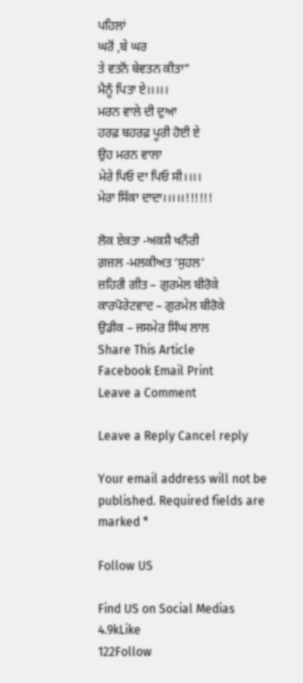ਪਹਿਲਾਂ
ਘਰੋਂ ,ਬੇ ਘਰ
ਤੇ ਵਤਨੋਂ ਬੇਵਤਨ ਕੀਤਾ”
ਮੈਨੂੰ ਪਿਤਾ ਏ।।।।।
ਮਰਨ ਵਾਲੇ ਦੀ ਦੁਆ
ਹਰਫ਼ ਬਹਰਫ਼ ਪੂਰੀ ਹੋਈ ਏ
ਉਹ ਮਰਨ ਵਾਲਾ
ਮੇਰੇ ਪਿਓ ਦਾ ਪਿਓ ਸੀ।।।।
ਮੇਰਾ ਸਿੱਕਾ ਦਾਦਾ।।।।।!!!!!!

ਲੋਕ ਏਕਤਾ -ਅਕਸ਼ੈ ਖਨੌਰੀ
ਗ਼ਜ਼ਲ -ਮਲਕੀਅਤ ‘ਸੁਹਲ’
ਜ਼ਹਿਰੀ ਗੀਤ – ਗੁਰਮੇਲ ਬੀਰੋਕੇ
ਕਾਰਪੋਰੇਟਵਾਦ – ਗੁਰਮੇਲ ਬੀਰੋਕੇ
ਉਡੀਕ – ਜਸਮੇਰ ਸਿੰਘ ਲਾਲ
Share This Article
Facebook Email Print
Leave a Comment

Leave a Reply Cancel reply

Your email address will not be published. Required fields are marked *

Follow US

Find US on Social Medias
4.9kLike
122Follow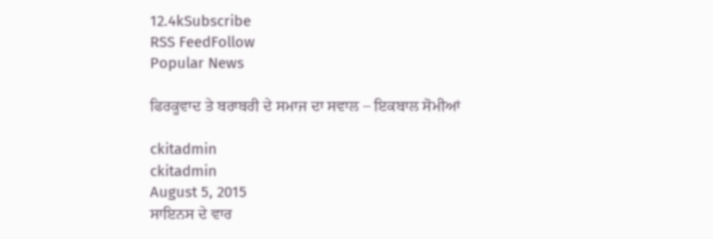12.4kSubscribe
RSS FeedFollow
Popular News

ਫਿਰਕੂਵਾਦ ਤੇ ਬਰਾਬਰੀ ਦੇ ਸਮਾਜ ਦਾ ਸਵਾਲ – ਇਕਬਾਲ ਸੋਮੀਆਂ

ckitadmin
ckitadmin
August 5, 2015
ਸਾਇਨਸ ਦੇ ਵਾਰ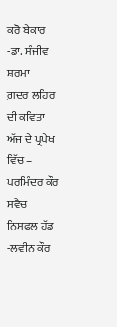ਕਰੋ ਬੇਕਾਰ -ਡਾ. ਸੰਜੀਵ ਸ਼ਰਮਾ
ਗ਼ਦਰ ਲਹਿਰ ਦੀ ਕਵਿਤਾ ਅੱਜ ਦੇ ਪ੍ਰਪੇਖ ਵਿੱਚ – ਪਰਮਿੰਦਰ ਕੌਰ ਸਵੈਚ
ਨਿਸਫਲ ਹੱਡ -ਲਵੀਨ ਕੌਰ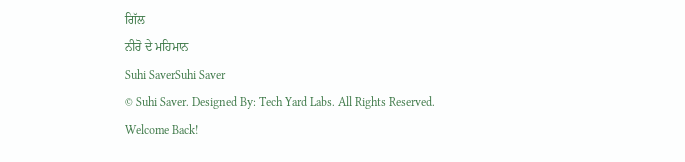ਗਿੱਲ
ਨੀਰੋ ਦੇ ਮਹਿਮਾਨ
Suhi SaverSuhi Saver
© Suhi Saver. Designed By: Tech Yard Labs. All Rights Reserved.
Welcome Back!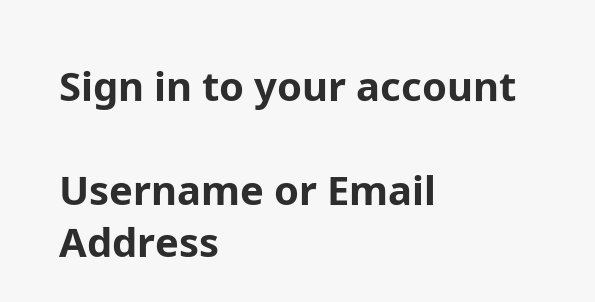Sign in to your account

Username or Email Address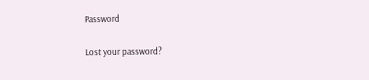Password

Lost your password?